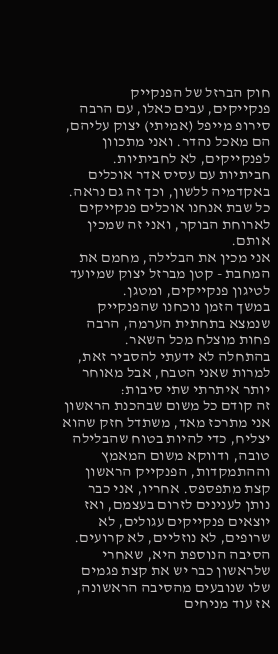חוק הברזל של הפנקייק
פנקייקים, עבים כאלו, עם הרבה סירופ מייפל (אמיתי) יצוק עליהם, הם מאכל נהדר. ואני מתכוון לפנקייקים, לא לחביתיות. חביתיות עם עסיס אדר אוכלים באקדמיה ללשון, וכך זה גם נראה.
כל שבת אנחנו אוכלים פנקייקים לארוחת הבוקר, ואני זה שמכין אותם.
אני מכין את הבלילה, מחמם את המחבת - קטן מברזל יצוק שמיועד לטיגון פנקייקים, ומטגן.
במשך הזמן נוכחנו שהפנקייק שנמצא בתחתית הערמה, הרבה פחות מוצלח מכל השאר.
בהתחלה לא ידעתי להסביר זאת, למרות שאני הטבח, אבל מאוחר יותר איתרתי שתי סיבות:
זה קודם כל משום שבהכנת הראשון אני מתרכז מאד, משתדל חזק שהוא יצליח, כדי להיות בטוח שהבלילה טובה, ודווקא משום המאמץ וההתמקדות, הפנקייק הראשון קצת מתפספס. אחריו, אני כבר נותן לענינים לזרום בעצמם, ואז יוצאים פנקייקים עגולים, לא שרופים, לא נוזליים, לא קרועים.
הסיבה הנוספת היא, שאחרי שלראשון כבר יש את קצת פגמים שלו שנובעים מהסיבה הראשונה, אז עוד מניחים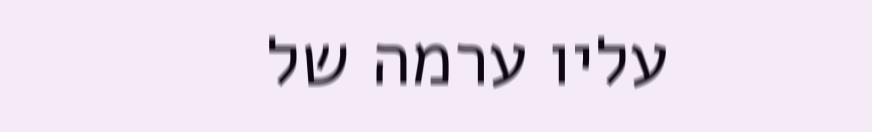עליו ערמה של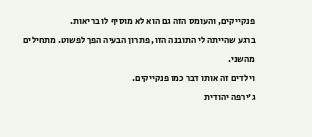פנקייקים, והעומס הזה גם הוא לא מוסיף לו בריאות.
ברגע שהייתה לי התובנה הזו, פתרון הבעיה הפך לפשוט. מתחילים מהשני.
וילדים זה אותו דבר כמו פנקייקים.
ג'ירפה יהודית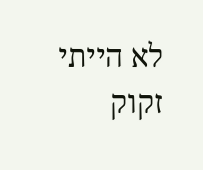לא הייתי זקוק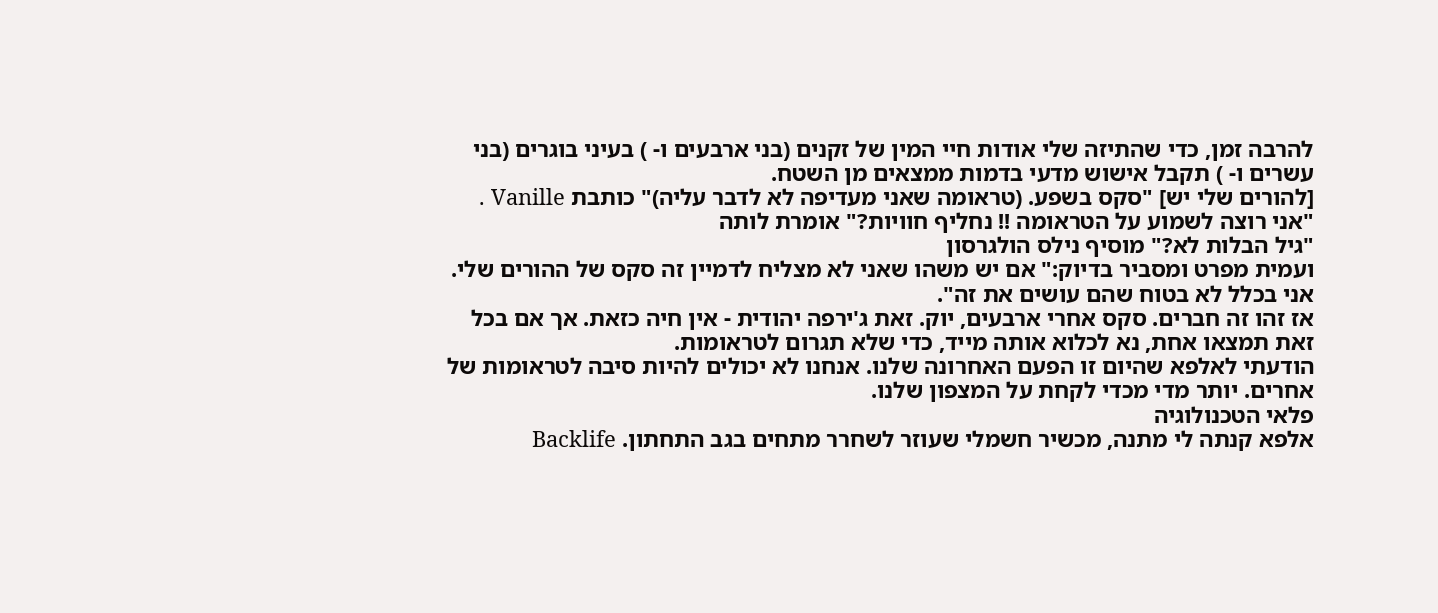להרבה זמן, כדי שהתיזה שלי אודות חיי המין של זקנים (בני ארבעים ו- ) בעיני בוגרים (בני עשרים ו- ) תקבל אישוש מדעי בדמות ממצאים מן השטח.
[להורים שלי יש] "סקס בשפע. (טראומה שאני מעדיפה לא לדבר עליה)" כותבת Vanille .
"אני רוצה לשמוע על הטראומה !! נחליף חוויות?" אומרת לותה
"גיל הבלות לא?" מוסיף נילס הולגרסון
ועמית מפרט ומסביר בדיוק:" אם יש משהו שאני לא מצליח לדמיין זה סקס של ההורים שלי. אני בכלל לא בטוח שהם עושים את זה".
אז זהו זה חברים. סקס אחרי ארבעים, יוק. זאת ג'ירפה יהודית - אין חיה כזאת. אך אם בכל זאת תמצאו אחת, נא לכלוא אותה מייד, כדי שלא תגרום לטראומות.
הודעתי לאלפא שהיום זו הפעם האחרונה שלנו. אנחנו לא יכולים להיות סיבה לטראומות של אחרים. יותר מדי מכדי לקחת על המצפון שלנו.
פלאי הטכנולוגיה
אלפא קנתה לי מתנה, מכשיר חשמלי שעוזר לשחרר מתחים בגב התחתון. Backlife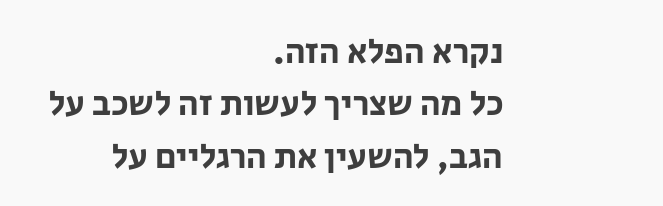נקרא הפלא הזה.
כל מה שצריך לעשות זה לשכב על הגב, להשעין את הרגליים על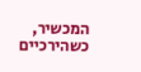המכשיר, כשהירכיים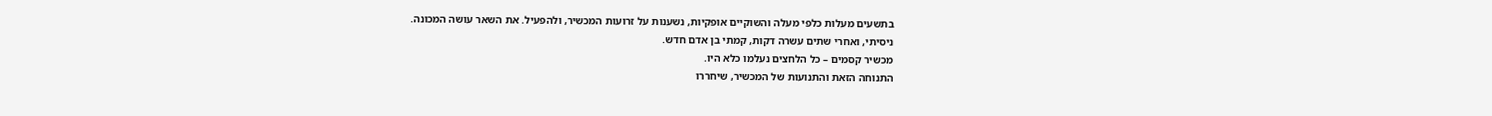בתשעים מעלות כלפי מעלה והשוקיים אופקיות, נשענות על זרועות המכשיר, ולהפעיל. את השאר עושה המכונה.
ניסיתי, ואחרי שתים עשרה דקות, קמתי בן אדם חדש.
מכשיר קסמים – כל הלחצים נעלמו כלא היו.
התנוחה הזאת והתנועות של המכשיר, שיחררו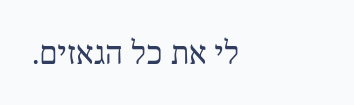לי את כל הגאזים.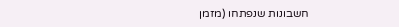חשבונות שנפתחו (מזמן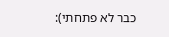כבר לא פתחתי):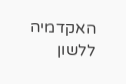האקדמיה ללשון